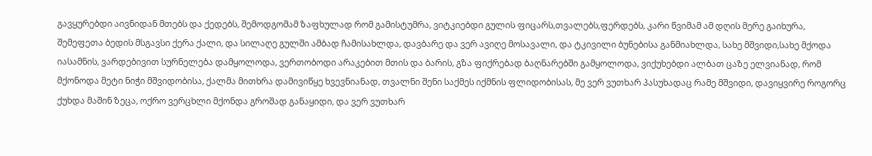გავყურებდი აივნიდან მთებს და ქედებს, შემოდგომამ ზაფხულად რომ გამისტუმრა, ვიტკიებდი გულის ფიცარს,თვალებს,ფერდებს, კარი წვიმამ ამ დღის მერე გაიხურა, შემეფეთა ბედის მსგავსი ქერა ქალი, და სილაღე გულში ამბად ჩამისახლდა, დავბარე და ვერ ავიღე მოსავალი, და ტკივილი ბუნებისა განმიახლდა, სახე მშვიდი,სახე მქოდა იასამნის, ვარდებივით სურნელება დამყოლოდა, ვერთობოდი არაკებით მთის და ბარის, გზა ფიქრებად ბაღნარებში გამყოლოდა, ვიქუხებდი ალბათ ცაზე ელვიანად, რომ მქონოდა მეტი ნიჭი მშვიდობისა, ქალმა მითხრა დამივიწყე ხვევნიანად, თვალნი შენი საქმეს იქმნის ფლიდობისას, მე ვერ ვუთხარ პასუხადაც რამე მშვიდი, დავიყვირე როგორც ქუხდა მაშინ ზეცა, ოქრო ვერცხლი მქონდა გროშად განაყიდი, და ვერ ვუთხარ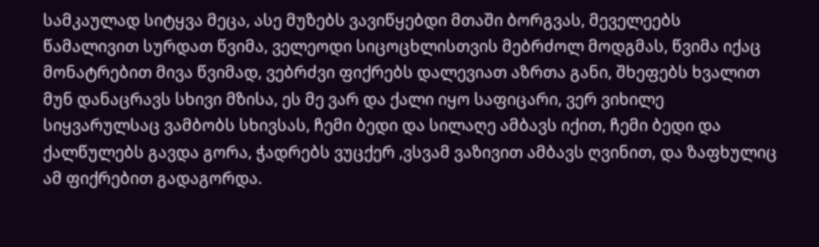სამკაულად სიტყვა მეცა, ასე მუზებს ვავიწყებდი მთაში ბორგვას, მეველეებს წამალივით სურდათ წვიმა, ველეოდი სიცოცხლისთვის მებრძოლ მოდგმას, წვიმა იქაც მონატრებით მივა წვიმად, ვებრძვი ფიქრებს დალევიათ აზრთა განი, შხეფებს ხვალით მუნ დანაცრავს სხივი მზისა, ეს მე ვარ და ქალი იყო საფიცარი, ვერ ვიხილე სიყვარულსაც ვამბობს სხივსას, ჩემი ბედი და სილაღე ამბავს იქით, ჩემი ბედი და ქალწულებს გავდა გორა, ჭადრებს ვუცქერ ,ვსვამ ვაზივით ამბავს ღვინით, და ზაფხულიც ამ ფიქრებით გადაგორდა.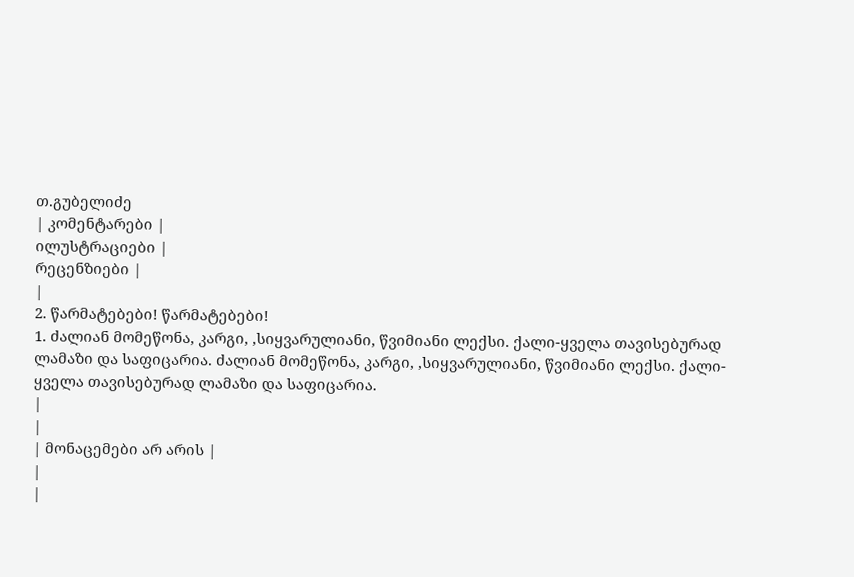თ.გუბელიძე
| კომენტარები |
ილუსტრაციები |
რეცენზიები |
|
2. წარმატებები! წარმატებები!
1. ძალიან მომეწონა, კარგი, ,სიყვარულიანი, წვიმიანი ლექსი. ქალი-ყველა თავისებურად ლამაზი და საფიცარია. ძალიან მომეწონა, კარგი, ,სიყვარულიანი, წვიმიანი ლექსი. ქალი-ყველა თავისებურად ლამაზი და საფიცარია.
|
|
| მონაცემები არ არის |
|
|